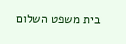בית משפט השלום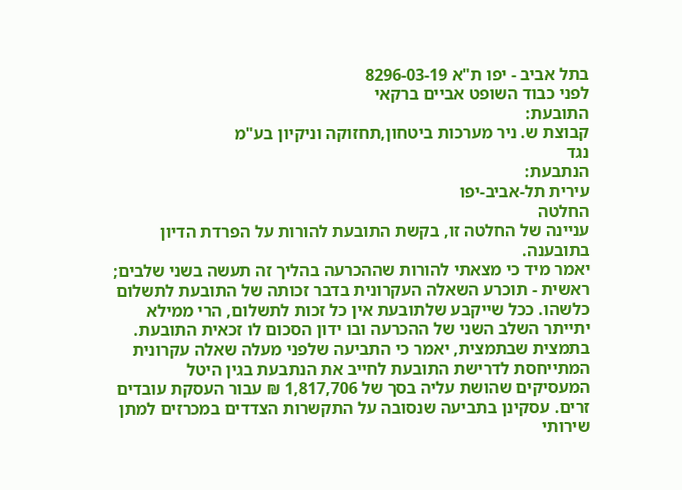בתל אביב - יפו ת"א 8296-03-19
לפני כבוד השופט אביים ברקאי
התובעת:
קבוצת ש. ניר מערכות ביטחון,תחזוקה וניקיון בע"מ
נגד
הנתבעת:
עירית תל-אביב-יפו
החלטה
עניינה של החלטה זו, בקשת התובעת להורות על הפרדת הדיון בתובענה.
יאמר מיד כי מצאתי להורות שההכרעה בהליך זה תעשה בשני שלבים; ראשית - תוכרע השאלה העקרונית בדבר זכותה של התובעת לתשלום כלשהו. ככל שייקבע שלתובעת אין כל זכות לתשלום, הרי ממילא יתייתר השלב השני של ההכרעה ובו ידון הסכום לו זכאית התובעת.
בתמצית שבתמצית, יאמר כי התביעה שלפני מעלה שאלה עקרונית המתייחסת לדרישת התובעת לחייב את הנתבעת בגין היטל המעסיקים שהושת עליה בסך של 1,817,706 ₪ עבור העסקת עובדים זרים. עסקינן בתביעה שנסובה על התקשרות הצדדים במכרזים למתן שירותי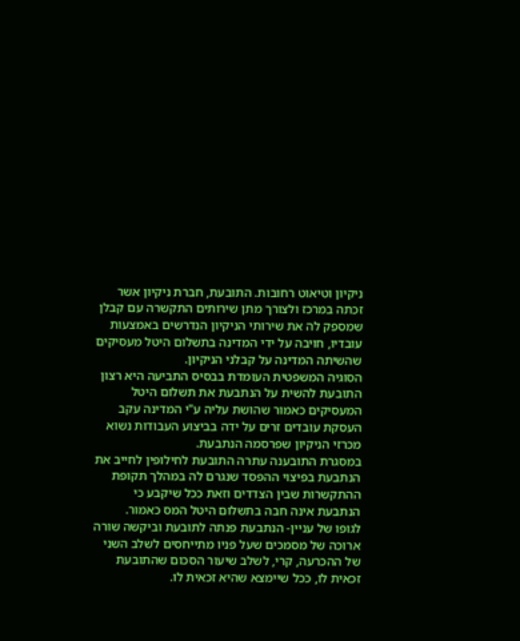ניקיון וטיאוט רחובות. התובעת, חברת ניקיון אשר זכתה במרכז ולצורך מתן שירותים התקשרה עם קבלן שמספק לה את שירותי הניקיון הנדרשים באמצעות עובדיו, חויבה על ידי המדינה בתשלום היטל מעסיקים שהשיתה המדינה על קבלני הניקיון.
הסוגיה המשפטית העומדת בבסיס התביעה היא רצון התובעת להשית על הנתבעת את תשלום היטל המעסיקים כאמור שהושת עליה ע"י המדינה עקב העסקת עובדים זרים על ידה בביצוע העבודות נשוא מכרזי הניקיון שפרסמה הנתבעת.
במסגרת התובענה עתרה התובעת לחילופין לחייב את הנתבעת בפיצוי ההפסד שנגרם לה במהלך תקופת ההתקשרות שבין הצדדים וזאת ככל שיקבע כי הנתבעת אינה חבה בתשלום היטל המס כאמור.
לגופו של עניין- הנתבעת פנתה לתובעת וביקשה שורה ארוכה של מסמכים שעל פניו מתייחסים לשלב השני של ההכרעה, קרי, לשלב שיעור הסכום שהתובעת זכאית לו, ככל שיימצא שהיא זכאית לו.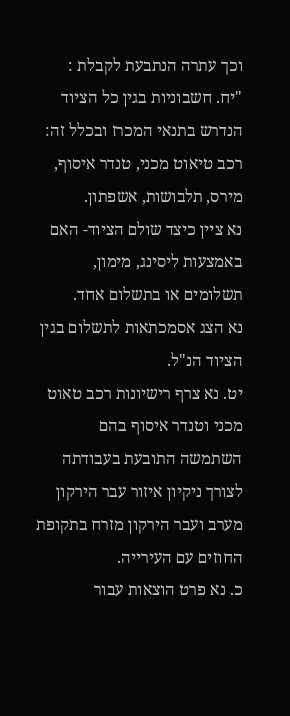וכך עתרה הנתבעת לקבלת :
"יח. חשבוניות בגין כל הציוד הנדרש בתנאי המכרז ובכלל זה: רכב טיאוט מכני, טנדר איסוף, מירס, תלבושות, אשפתון.
נא ציין כיצד שולם הציוד- האם באמצעות ליסינג, מימון, תשלומים או בתשלום אחד.
נא הצג אסמכתאות לתשלום בגין הציוד הנ"ל.
יט. נא צרף רישיונות רכב טאוט מכני וטנדר איסוף בהם השתמשה התובעת בעבודתה לצורך ניקיון איזור עבר הירקון מערב ועבר הירקון מזרח בתקופת החוזים עם העירייה.
כ. נא פרט הוצאות עבור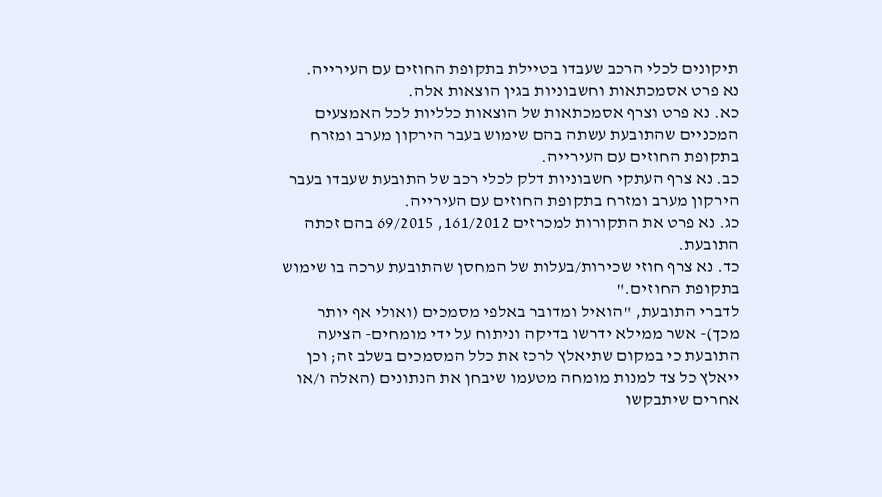תיקונים לכלי הרכב שעבדו בטיילת בתקופת החוזים עם העירייה.
נא פרט אסמכתאות וחשבוניות בגין הוצאות אלה.
כא. נא פרט וצרף אסמכתאות של הוצאות כלליות לכל האמצעים המכניים שהתובעת עשתה בהם שימוש בעבר הירקון מערב ומזרח בתקופת החוזים עם העירייה.
כב. נא צרף העתקי חשבוניות דלק לכלי רכב של התובעת שעבדו בעבר הירקון מערב ומזרח בתקופת החוזים עם העירייה.
כג. נא פרט את התקורות למכרזים 161/2012, 69/2015 בהם זכתה התובעת.
כד. נא צרף חוזי שכירות/בעלות של המחסן שהתובעת ערכה בו שימוש בתקופת החוזים."
לדברי התובעת, "הואיל ומדובר באלפי מסמכים (ואולי אף יותר מכך)- אשר ממילא ידרשו בדיקה וניתוח על ידי מומחים- הציעה התובעת כי במקום שתיאלץ לרכז את כלל המסמכים בשלב זה; וכן ייאלץ כל צד למנות מומחה מטעמו שיבחן את הנתונים (האלה ו/או אחרים שיתבקשו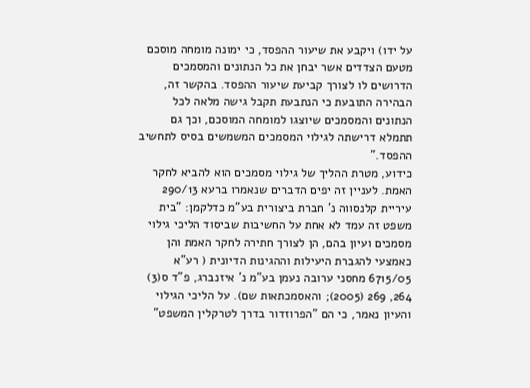על ידו) ויקבע את שיעור ההפסד, כי ימונה מומחה מוסכם מטעם הצדדים אשר יבחן את כל הנתונים והמסמכים הדרושים לו לצורך קביעת שיעור ההפסד. בהקשר זה, הבהירה התובעת כי הנתבעת תקבל גישה מלאה לכל הנתונים והמסמכים שיוצגו למומחה המוסכם, וכך גם תתמלא דרישתה לגילוי המסמכים המשמשים בסיס לתחשיב ההפסד."
כידוע, מטרת ההליך של גילוי מסמכים הוא להביא לחקר האמת. לעניין זה יפים הדברים שנאמרו ברעא 290/13 עיריית קלנסווה נ' חברת ביצורית בע"מ כדלקמן: "בית משפט זה עמד לא אחת על החשיבות שביסוד הליכי גילוי מסמכים ועיון בהם, הן לצורך חתירה לחקר האמת והן כאמצעי להגברת היעילות וההגינות הדיונית ( רע"א 6715/05 מחסני ערובה נעמן בע"מ נ' איזנברג, פ"ד ס(3) 264, 269 (2005); והאסמכתאות שם). על הליכי הגילוי והעיון נאמר, כי הם "הפרוזדור בדרך לטרקלין המשפט"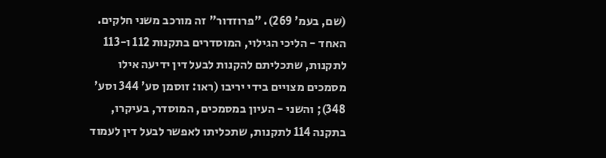(שם, בעמ' 269). "פרוזדור" זה מורכב משני חלקים. האחד - הליכי הגילוי, המוסדרים בתקנות 112 ו-113 לתקנות, שתכליתם להקנות לבעל דין ידיעה אילו מסמכים מצויים בידי יריבו (ראו: זוסמן סע' 344 וסע' 348); והשני - העיון במסמכים, המוסדר, בעיקרו, בתקנה 114 לתקנות, שתכליתו לאפשר לבעל דין לעמוד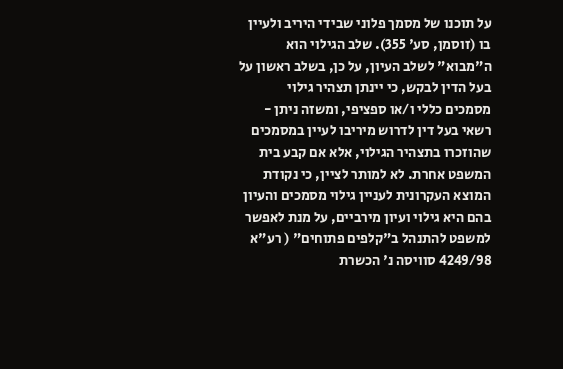על תוכנו של מסמך פלוני שבידי היריב ולעיין בו (זוסמן, סע' 355). שלב הגילוי הוא ה"מבוא" לשלב העיון, על כן, בשלב ראשון על בעל הדין לבקש, כי יינתן תצהיר גילוי מסמכים כללי ו/או ספציפי, ומשזה ניתן - רשאי בעל דין לדרוש מיריבו לעיין במסמכים שהוזכרו בתצהיר הגילוי, אלא אם קבע בית המשפט אחרת. לא למותר לציין, כי נקודת המוצא העקרונית לעניין גילוי מסמכים והעיון בהם היא גילוי ועיון מירביים, על מנת לאפשר למשפט להתנהל ב"קלפים פתוחים" ( רע"א 4249/98 סוויסה נ' הכשרת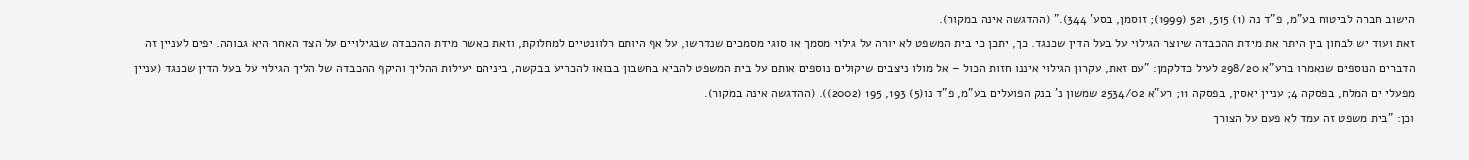הישוב חברה לביטוח בע"מ, פ"ד נה (1) 515, 521 (1999); זוסמן, בסע' 344)." (ההדגשה אינה במקור).
זאת ועוד יש לבחון בין היתר את מידת ההכבדה שיוצר הגילוי על בעל הדין שכנגד. כך, יתכן כי בית המשפט לא יורה על גילוי מסמך או סוגי מסמכים שנדרשו, על אף היותם רלוונטיים למחלוקת, וזאת כאשר מידת ההכבדה שבגילויים על הצד האחר היא גבוהה. יפים לעניין זה הדברים הנוספים שנאמרו ברע"א 298/20 לעיל כדלקמן: "עם זאת, עקרון הגילוי איננו חזות הכול – אל מולו ניצבים שיקולים נוספים אותם על בית המשפט להביא בחשבון בבואו להכריע בבקשה, ביניהם יעילות ההליך והיקף ההכבדה של הליך הגילוי על בעל הדין שכנגד (עניין מפעלי ים המלח, בפסקה 4; עניין יאסין, בפסקה 11; רע"א 2534/02 שמשון נ' בנק הפועלים בע"מ, פ"ד נו(5) 193, 195 (2002)). (ההדגשה אינה במקור).
וכן: "בית משפט זה עמד לא פעם על הצורך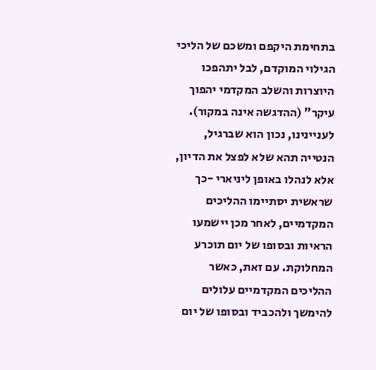בתחימת היקפם ומשכם של הליכי הגילוי המוקדם, לבל יתהפכו היוצרות והשלב המקדמי יהפוך עיקר" (ההדגשה אינה במקור).
לעניינינו, נכון הוא שברגיל, הנטייה תהא שלא לפצל את הדיון, אלא לנהלו באופן ליניארי -כך שראשית יסתיימו ההליכים המקדמיים, לאחר מכן יישמעו הראיות ובסופו של יום תוכרע המחלוקת. עם זאת, כאשר ההליכים המקדמיים עלולים להימשך ולהכביד ובסופו של יום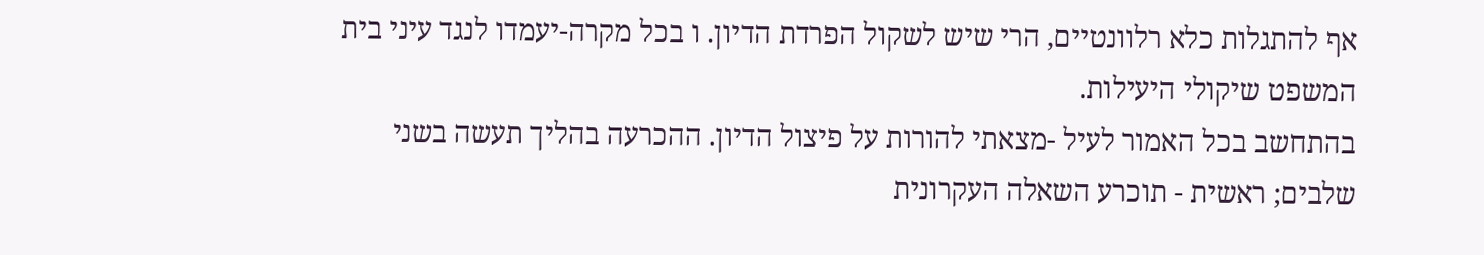אף להתגלות כלא רלוונטיים, הרי שיש לשקול הפרדת הדיון. ו בכל מקרה-יעמדו לנגד עיני בית המשפט שיקולי היעילות.
בהתחשב בכל האמור לעיל -מצאתי להורות על פיצול הדיון. ההכרעה בהליך תעשה בשני שלבים; ראשית - תוכרע השאלה העקרונית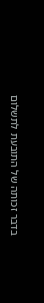בדבר זכותה של התובעת לתשלום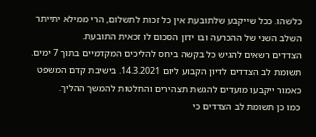כלשהו. ככל שייקבע שלתובעת אין כל זכות לתשלום, הרי ממילא יתייתר השלב השני של ההכרעה ובו ידון הסכום לו זכאית התובעת.
הצדדים רשאים להגיש כל בקשה ביחס להליכים המקדמיים בתוך 7 ימים.
תשומת לב הצדדים לדיון הקבוע ליום 14.3.2021. בישיבת קדם המשפט כאמור ייקבעו מועדים להגשת תצהירים והחלטות להמשך ההליך.
כמו כן תשומת לב הצדדים כי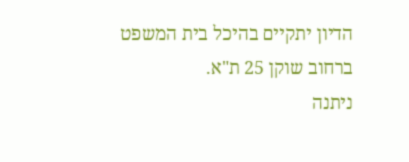הדיון יתקיים בהיכל בית המשפט ברחוב שוקן 25 ת"א.
ניתנה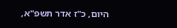היום, כ"ז אדר תשפ"א,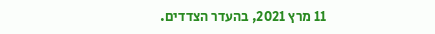11 מרץ 2021, בהעדר הצדדים.